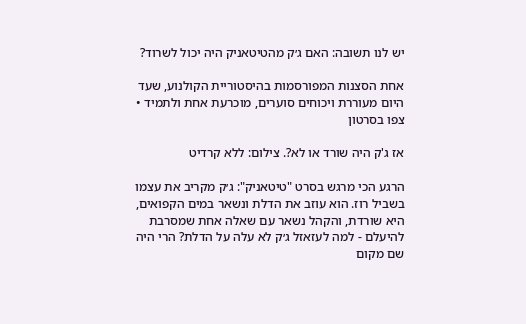יש לנו תשובה: האם ג׳ק מהטיטאניק היה יכול לשרוד?

אחת הסצנות המפורסמות בהיסטוריית הקולנוע, שעד היום מעוררת ויכוחים סוערים, מוכרעת אחת ולתמיד • צפו בסרטון

אז ג'ק היה שורד או לא?. צילום: ללא קרדיט

הרגע הכי מרגש בסרט "טיטאניק": ג׳ק מקריב את עצמו בשביל רוז. הוא עוזב את הדלת ונשאר במים הקפואים, היא שורדת, והקהל נשאר עם שאלה אחת שמסרבת להיעלם - למה לעזאזל ג׳ק לא עלה על הדלת? הרי היה שם מקום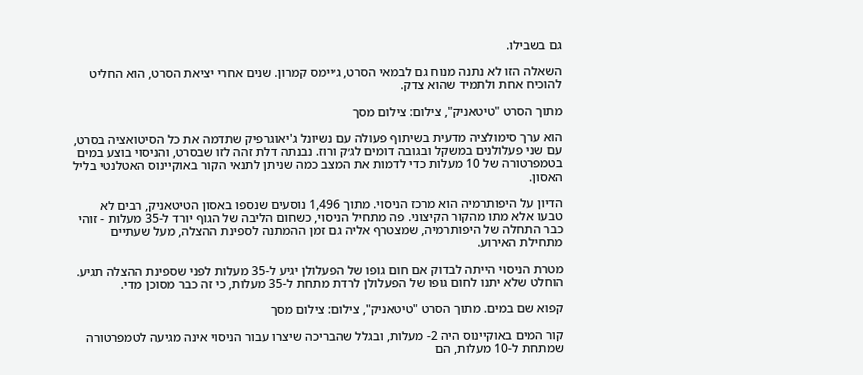גם בשבילו.

השאלה הזו לא נתנה מנוח גם לבמאי הסרט, ג׳יימס קמרון. שנים אחרי יציאת הסרט, הוא החליט להוכיח אחת ולתמיד שהוא צדק.

מתוך הסרט "טיטאניק", צילום: צילום מסך

הוא ערך סימולציה מדעית בשיתוף פעולה עם נשיונל ג'יאוגרפיק שתדמה את כל הסיטואציה בסרט, עם שני פעלולנים במשקל ובגובה דומים לג׳ק ורוז. נבנתה דלת זהה לזו שבסרט, והניסוי בוצע במים בטמפרטורה של 10 מעלות כדי לדמות את המצב כמה שניתן לתנאי הקור באוקיינוס האטלנטי בליל האסון.

הדיון על היפותרמיה הוא מרכז הניסוי. מתוך 1,496 נוסעים שנספו באסון הטיטאניק, רבים לא טבעו אלא מתו מהקור הקיצוני. פה מתחיל הניסוי, כשחום הליבה של הגוף יורד ל-35 מעלות - זוהי כבר התחלה של היפותרמיה, שמצטרף אליה גם זמן ההמתנה לספינת ההצלה, מעל שעתיים מתחילת האירוע.

מטרת הניסוי הייתה לבדוק אם חום גופו של הפעלולן יגיע ל-35 מעלות לפני שספינת ההצלה תגיע. הוחלט שלא יתנו לחום גופו של הפעלולן לרדת מתחת ל-35 מעלות, כי זה כבר מסוכן מדי.

קפוא שם במים. מתוך הסרט "טיטאניק", צילום: צילום מסך

קור המים באוקיינוס היה 2- מעלות, ובגלל שהבריכה שיצרו עבור הניסוי אינה מגיעה לטמפרטורה שמתחת ל-10 מעלות, הם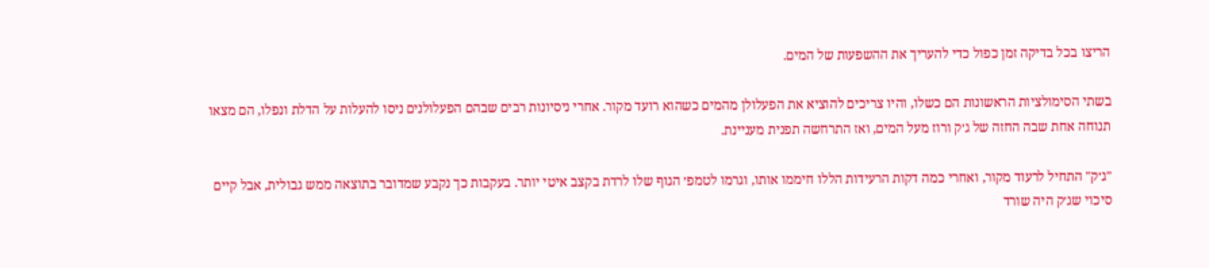הריצו בכל בדיקה זמן כפול כדי להעריך את ההשפעות של המים.

בשתי הסימולציות הראשונות הם כשלו, והיו צריכים להוציא את הפעלולן מהמים כשהוא רועד מקור. אחרי ניסיונות רבים שבהם הפעלולנים ניסו להעלות על הדלת ונפלו, הם מצאו תנוחה אחת שבה החזה של ג׳ק ורוז מעל המים, ואז התרחשה תפנית מעניינת.

"ג׳ק" התחיל לרעוד מקור, ואחרי כמה דקות הרעידות הללו חיממו אותו, וגרמו לטמפ׳ הגוף שלו לרדת בקצב איטי יותר. בעקבות כך נקבע שמדובר בתוצאה ממש גבולית, אבל קיים סיכוי שג׳ק היה שורד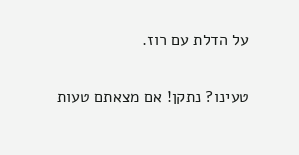על הדלת עם רוז.

טעינו? נתקן! אם מצאתם טעות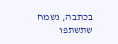בכתבה, נשמח שתשתפו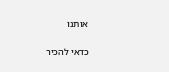אותנו

כדאי להכיר